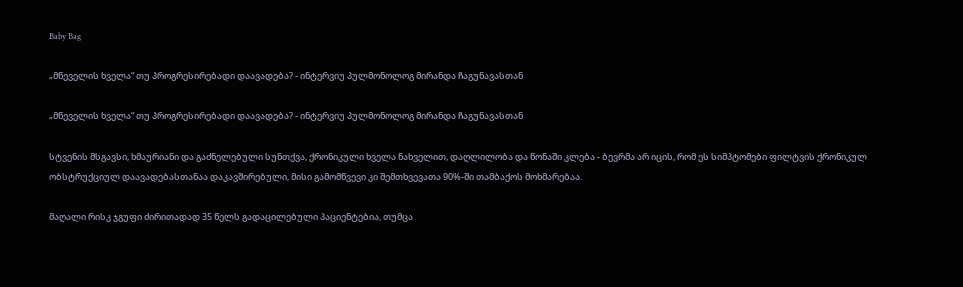Baby Bag

„მწეველის ხველა“ თუ პროგრესირებადი დაავადება? - ინტერვიუ პულმონოლოგ მირანდა ჩაგუნავასთან

„მწეველის ხველა“ თუ პროგრესირებადი დაავადება? - ინტერვიუ პულმონოლოგ მირანდა ჩაგუნავასთან

სტვენის მსგავსი, ხმაურიანი და გაძნელებული სუნთქვა, ქრონიკული ხველა ნახველით, დაღლილობა და წონაში კლება - ბევრმა არ იცის, რომ ეს სიმპტომები ფილტვის ქრონიკულ ობსტრუქციულ დაავადებასთანაა დაკავშირებული, მისი გამომწვევი კი შემთხვევათა 90%-ში თამბაქოს მოხმარებაა.

მაღალი რისკ ჯგუფი ძირითადად 35 წელს გადაცილებული პაციენტებია, თუმცა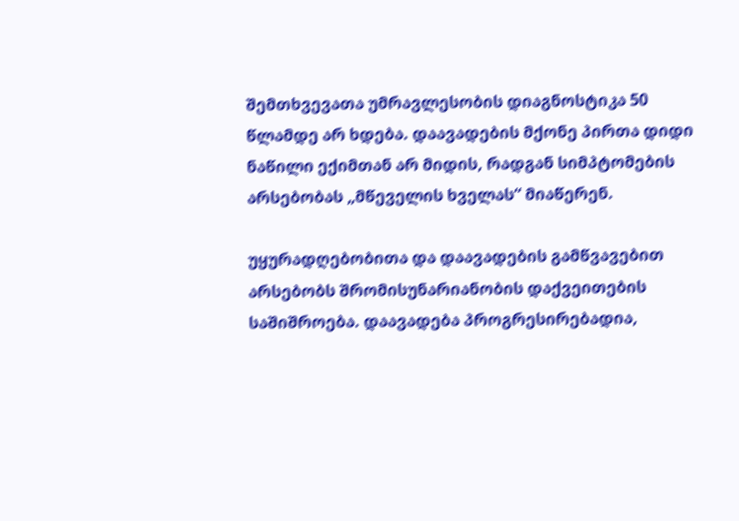შემთხვევათა უმრავლესობის დიაგნოსტიკა 50 წლამდე არ ხდება. დაავადების მქონე პირთა დიდი ნაწილი ექიმთან არ მიდის, რადგან სიმპტომების არსებობას „მწეველის ხველას“ მიაწერენ.

უყურადღებობითა და დაავადების გამწვავებით არსებობს შრომისუნარიანობის დაქვეითების საშიშროება. დაავადება პროგრესირებადია,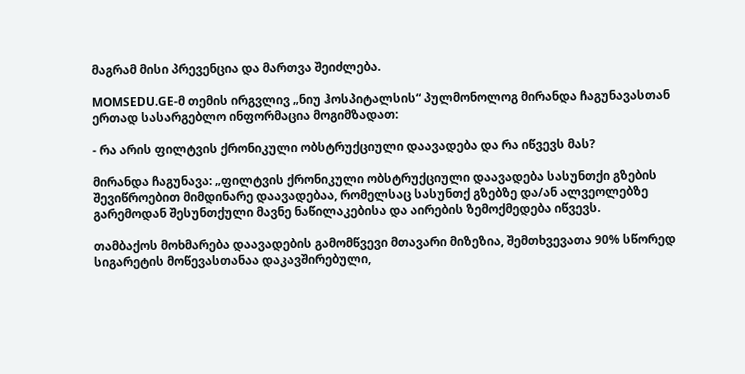მაგრამ მისი პრევენცია და მართვა შეიძლება.

MOMSEDU.GE-მ თემის ირგვლივ „ნიუ ჰოსპიტალსის“ პულმონოლოგ მირანდა ჩაგუნავასთან ერთად სასარგებლო ინფორმაცია მოგიმზადათ:

- რა არის ფილტვის ქრონიკული ობსტრუქციული დაავადება და რა იწვევს მას?

მირანდა ჩაგუნავა: „ფილტვის ქრონიკული ობსტრუქციული დაავადება სასუნთქი გზების შევიწროებით მიმდინარე დაავადებაა, რომელსაც სასუნთქ გზებზე და/ან ალვეოლებზე გარემოდან შესუნთქული მავნე ნაწილაკებისა და აირების ზემოქმედება იწვევს.

თამბაქოს მოხმარება დაავადების გამომწვევი მთავარი მიზეზია, შემთხვევათა 90% სწორედ სიგარეტის მოწევასთანაა დაკავშირებული,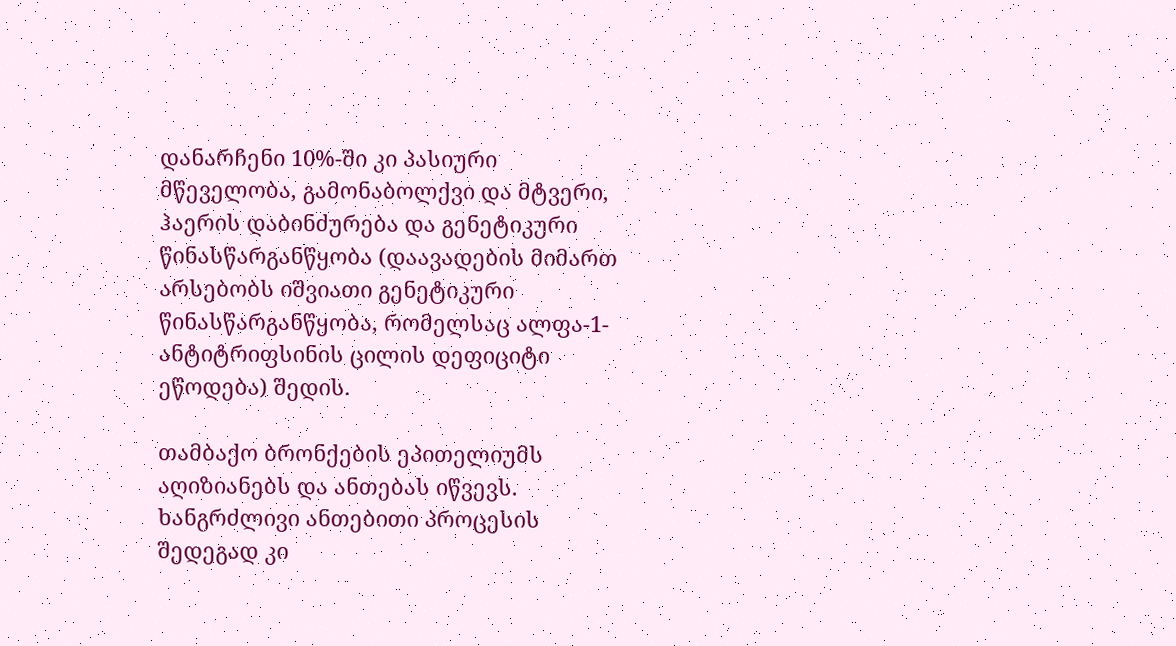დანარჩენი 10%-ში კი პასიური მწეველობა, გამონაბოლქვი და მტვერი, ჰაერის დაბინძურება და გენეტიკური წინასწარგანწყობა (დაავადების მიმართ არსებობს იშვიათი გენეტიკური წინასწარგანწყობა, რომელსაც ალფა-1-ანტიტრიფსინის ცილის დეფიციტი ეწოდება) შედის.

თამბაქო ბრონქების ეპითელიუმს აღიზიანებს და ანთებას იწვევს. ხანგრძლივი ანთებითი პროცესის შედეგად კი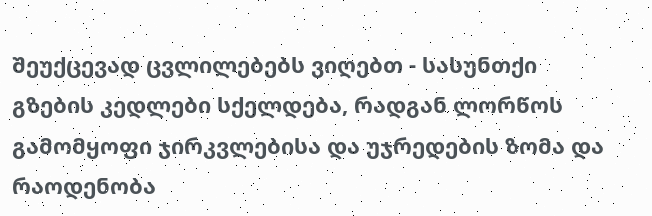შეუქცევად ცვლილებებს ვიღებთ - სასუნთქი გზების კედლები სქელდება, რადგან ლორწოს გამომყოფი ჯირკვლებისა და უჯრედების ზომა და რაოდენობა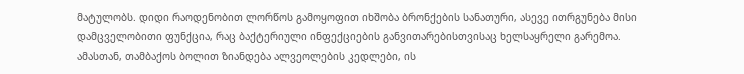მატულობს. დიდი რაოდენობით ლორწოს გამოყოფით იხშობა ბრონქების სანათური, ასევე ითრგუნება მისი დამცველობითი ფუნქცია, რაც ბაქტერიული ინფექციების განვითარებისთვისაც ხელსაყრელი გარემოა. ამასთან, თამბაქოს ბოლით ზიანდება ალვეოლების კედლები, ის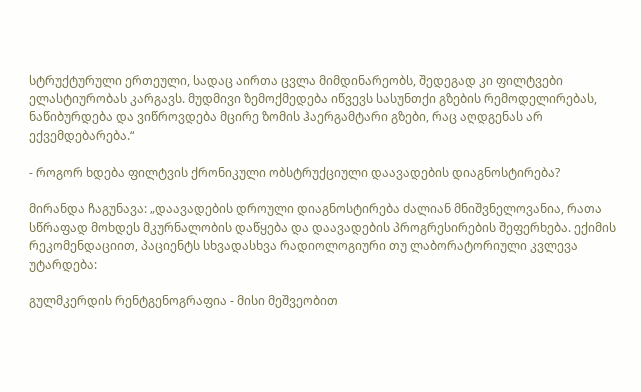სტრუქტურული ერთეული, სადაც აირთა ცვლა მიმდინარეობს, შედეგად კი ფილტვები ელასტიურობას კარგავს. მუდმივი ზემოქმედება იწვევს სასუნთქი გზების რემოდელირებას, ნაწიბურდება და ვიწროვდება მცირე ზომის ჰაერგამტარი გზები, რაც აღდგენას არ ექვემდებარება.“

- როგორ ხდება ფილტვის ქრონიკული ობსტრუქციული დაავადების დიაგნოსტირება?

მირანდა ჩაგუნავა: „დაავადების დროული დიაგნოსტირება ძალიან მნიშვნელოვანია, რათა სწრაფად მოხდეს მკურნალობის დაწყება და დაავადების პროგრესირების შეფერხება. ექიმის რეკომენდაციით, პაციენტს სხვადასხვა რადიოლოგიური თუ ლაბორატორიული კვლევა უტარდება:

გულმკერდის რენტგენოგრაფია - მისი მეშვეობით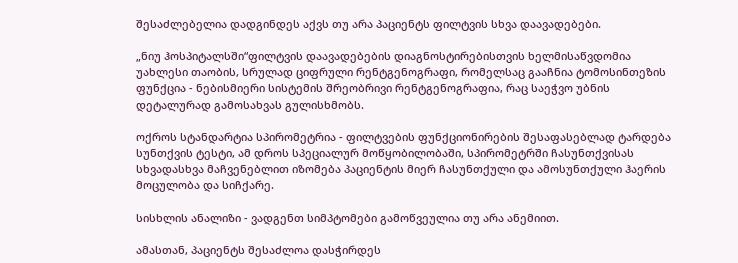შესაძლებელია დადგინდეს აქვს თუ არა პაციენტს ფილტვის სხვა დაავადებები.

„ნიუ ჰოსპიტალსში“ფილტვის დაავადებების დიაგნოსტირებისთვის ხელმისაწვდომია უახლესი თაობის, სრულად ციფრული რენტგენოგრაფი, რომელსაც გააჩნია ტომოსინთეზის ფუნქცია - ნებისმიერი სისტემის შრეობრივი რენტგენოგრაფია, რაც საეჭვო უბნის დეტალურად გამოსახვას გულისხმობს.

ოქროს სტანდარტია სპირომეტრია - ფილტვების ფუნქციონირების შესაფასებლად ტარდება სუნთქვის ტესტი, ამ დროს სპეციალურ მოწყობილობაში, სპირომეტრში ჩასუნთქვისას სხვადასხვა მაჩვენებლით იზომება პაციენტის მიერ ჩასუნთქული და ამოსუნთქული ჰაერის მოცულობა და სიჩქარე.

სისხლის ანალიზი - ვადგენთ სიმპტომები გამოწვეულია თუ არა ანემიით.

ამასთან, პაციენტს შესაძლოა დასჭირდეს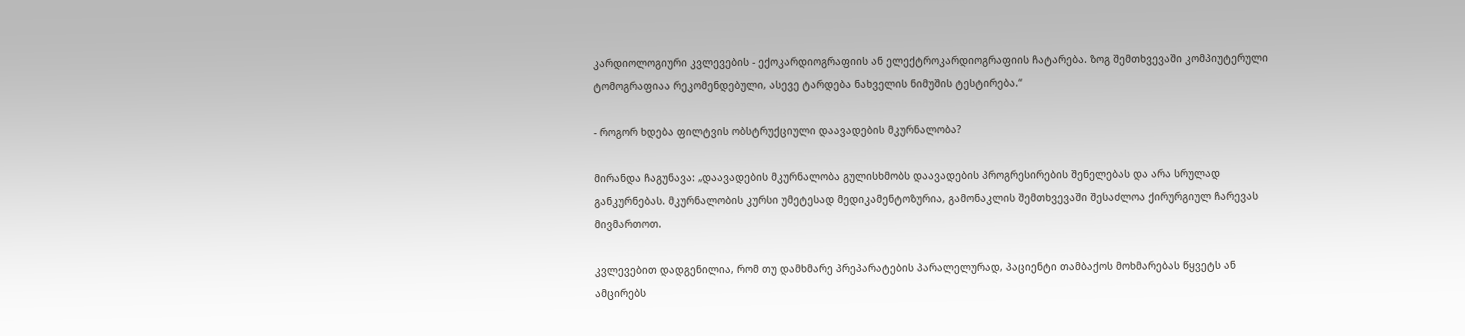კარდიოლოგიური კვლევების - ექოკარდიოგრაფიის ან ელექტროკარდიოგრაფიის ჩატარება. ზოგ შემთხვევაში კომპიუტერული ტომოგრაფიაა რეკომენდებული, ასევე ტარდება ნახველის ნიმუშის ტესტირება.“

- როგორ ხდება ფილტვის ობსტრუქციული დაავადების მკურნალობა?

მირანდა ჩაგუნავა: „დაავადების მკურნალობა გულისხმობს დაავადების პროგრესირების შენელებას და არა სრულად განკურნებას. მკურნალობის კურსი უმეტესად მედიკამენტოზურია, გამონაკლის შემთხვევაში შესაძლოა ქირურგიულ ჩარევას მივმართოთ.

კვლევებით დადგენილია, რომ თუ დამხმარე პრეპარატების პარალელურად, პაციენტი თამბაქოს მოხმარებას წყვეტს ან ამცირებს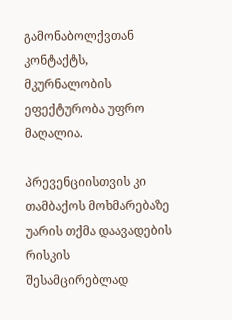გამონაბოლქვთან კონტაქტს, მკურნალობის ეფექტურობა უფრო მაღალია.

პრევენციისთვის კი თამბაქოს მოხმარებაზე უარის თქმა დაავადების რისკის შესამცირებლად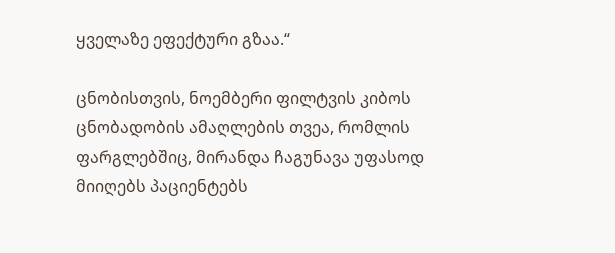ყველაზე ეფექტური გზაა.“

ცნობისთვის, ნოემბერი ფილტვის კიბოს ცნობადობის ამაღლების თვეა, რომლის ფარგლებშიც, მირანდა ჩაგუნავა უფასოდ მიიღებს პაციენტებს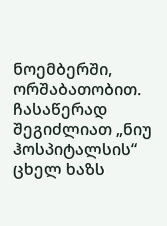ნოემბერში, ორშაბათობით. ჩასაწერად შეგიძლიათ „ნიუ ჰოსპიტალსის“ ცხელ ხაზს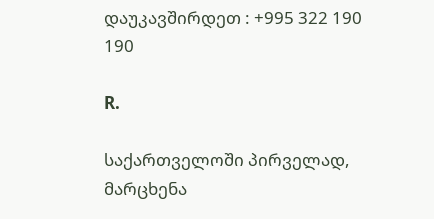დაუკავშირდეთ : +995 322 190 190

R.

საქართველოში პირველად, მარცხენა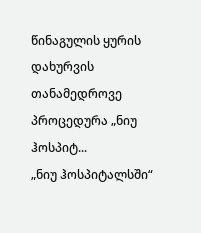წინაგულის ყურის დახურვის თანამედროვე პროცედურა „ნიუ ჰოსპიტ...
„ნიუ ჰოსპიტალსში“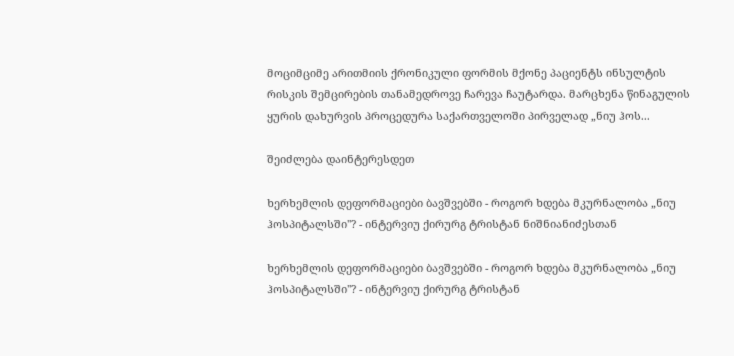მოციმციმე არითმიის ქრონიკული ფორმის მქონე პაციენტს ინსულტის რისკის შემცირების თანამედროვე ჩარევა ჩაუტარდა. მარცხენა წინაგულის ყურის დახურვის პროცედურა საქართველოში პირველად „ნიუ ჰოს...

შეიძლება დაინტერესდეთ

ხერხემლის დეფორმაციები ბავშვებში - როგორ ხდება მკურნალობა „ნიუ ჰოსპიტალსში''? - ინტერვიუ ქირურგ ტრისტან ნიშნიანიძესთან

ხერხემლის დეფორმაციები ბავშვებში - როგორ ხდება მკურნალობა „ნიუ ჰოსპიტალსში''? - ინტერვიუ ქირურგ ტრისტან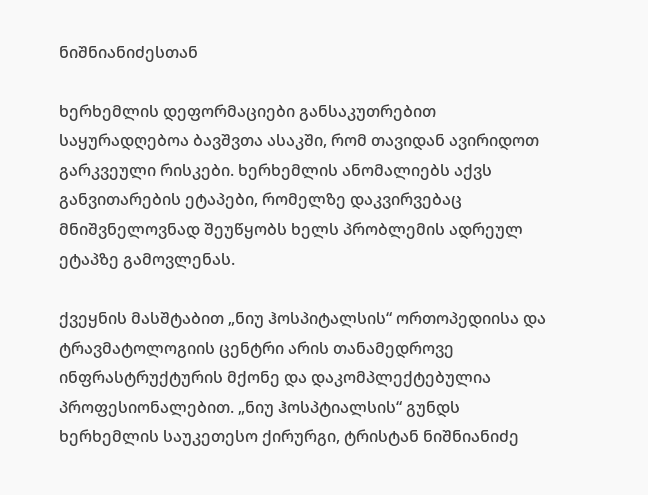ნიშნიანიძესთან

ხერხემლის დეფორმაციები განსაკუთრებით საყურადღებოა ბავშვთა ასაკში, რომ თავიდან ავირიდოთ გარკვეული რისკები. ხერხემლის ანომალიებს აქვს განვითარების ეტაპები, რომელზე დაკვირვებაც მნიშვნელოვნად შეუწყობს ხელს პრობლემის ადრეულ ეტაპზე გამოვლენას.

ქვეყნის მასშტაბით „ნიუ ჰოსპიტალსის“ ორთოპედიისა და ტრავმატოლოგიის ცენტრი არის თანამედროვე ინფრასტრუქტურის მქონე და დაკომპლექტებულია პროფესიონალებით. „ნიუ ჰოსპტიალსის“ გუნდს ხერხემლის საუკეთესო ქირურგი, ტრისტან ნიშნიანიძე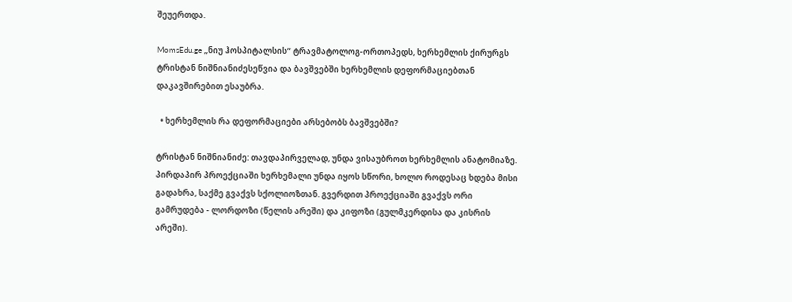შეუერთდა.

MomsEdu.ge „ნიუ ჰოსპიტალსის“ ტრავმატოლოგ-ორთოპედს, ხერხემლის ქირურგს ტრისტან ნიშნიანიძესეწვია და ბავშვებში ხერხემლის დეფორმაციებთან დაკავშირებით ესაუბრა.

  • ხერხემლის რა დეფორმაციები არსებობს ბავშვებში?

ტრისტან ნიშნიანიძე: თავდაპირველად, უნდა ვისაუბროთ ხერხემლის ანატომიაზე. პირდაპირ პროექციაში ხერხემალი უნდა იყოს სწორი, ხოლო როდესაც ხდება მისი გადახრა, საქმე გვაქვს სქოლიოზთან. გვერდით პროექციაში გვაქვს ორი გამრუდება - ლორდოზი (წელის არეში) და კიფოზი (გულმკერდისა და კისრის არეში).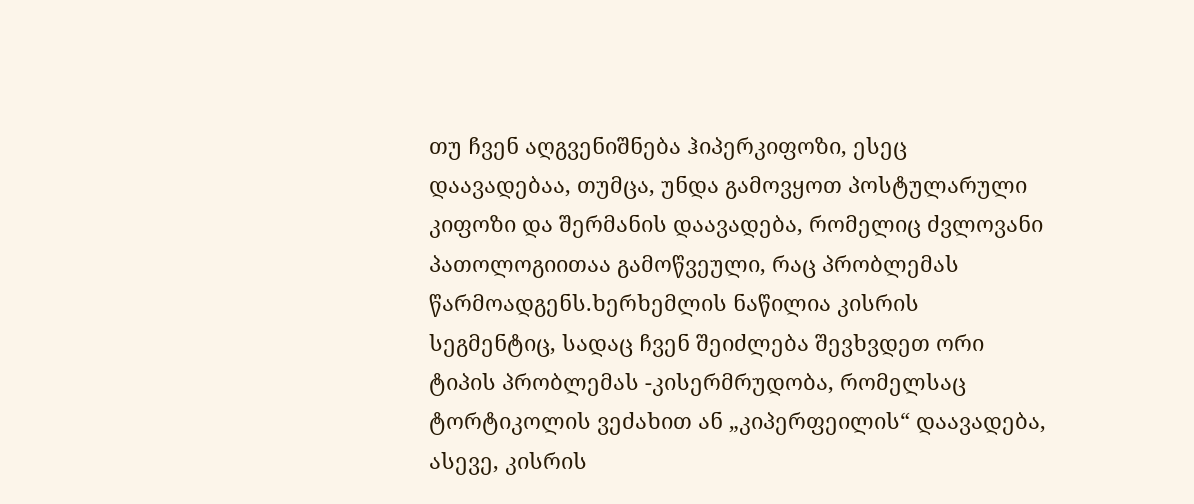თუ ჩვენ აღგვენიშნება ჰიპერკიფოზი, ესეც დაავადებაა, თუმცა, უნდა გამოვყოთ პოსტულარული კიფოზი და შერმანის დაავადება, რომელიც ძვლოვანი პათოლოგიითაა გამოწვეული, რაც პრობლემას წარმოადგენს.ხერხემლის ნაწილია კისრის სეგმენტიც, სადაც ჩვენ შეიძლება შევხვდეთ ორი ტიპის პრობლემას -კისერმრუდობა, რომელსაც ტორტიკოლის ვეძახით ან „კიპერფეილის“ დაავადება, ასევე, კისრის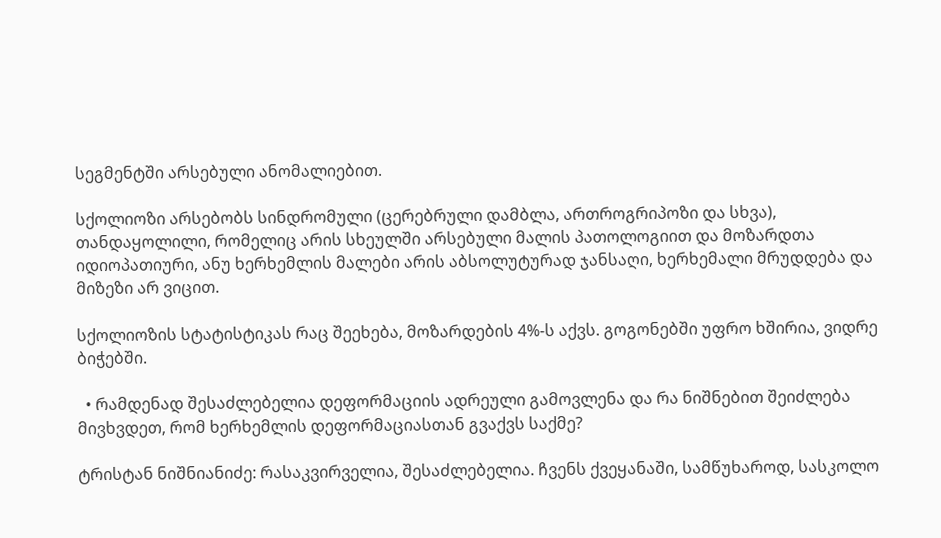სეგმენტში არსებული ანომალიებით.

სქოლიოზი არსებობს სინდრომული (ცერებრული დამბლა, ართროგრიპოზი და სხვა), თანდაყოლილი, რომელიც არის სხეულში არსებული მალის პათოლოგიით და მოზარდთა იდიოპათიური, ანუ ხერხემლის მალები არის აბსოლუტურად ჯანსაღი, ხერხემალი მრუდდება და მიზეზი არ ვიცით.

სქოლიოზის სტატისტიკას რაც შეეხება, მოზარდების 4%-ს აქვს. გოგონებში უფრო ხშირია, ვიდრე ბიჭებში.

  • რამდენად შესაძლებელია დეფორმაციის ადრეული გამოვლენა და რა ნიშნებით შეიძლება მივხვდეთ, რომ ხერხემლის დეფორმაციასთან გვაქვს საქმე?

ტრისტან ნიშნიანიძე: რასაკვირველია, შესაძლებელია. ჩვენს ქვეყანაში, სამწუხაროდ, სასკოლო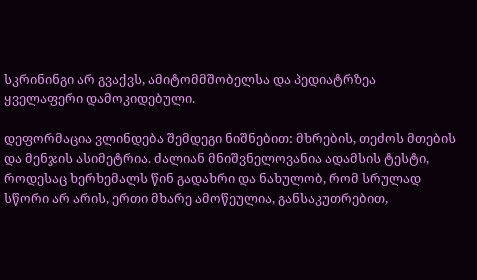სკრინინგი არ გვაქვს, ამიტომმშობელსა და პედიატრზეა ყველაფერი დამოკიდებული.

დეფორმაცია ვლინდება შემდეგი ნიშნებით: მხრების, თეძოს მთების და მენჯის ასიმეტრია. ძალიან მნიშვნელოვანია ადამსის ტესტი, როდესაც ხერხემალს წინ გადახრი და ნახულობ, რომ სრულად სწორი არ არის, ერთი მხარე ამოწეულია, განსაკუთრებით,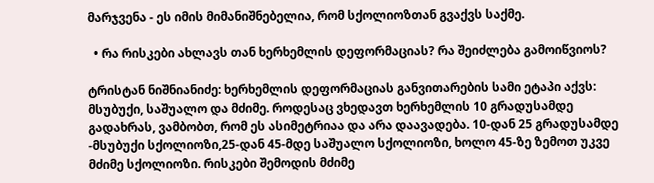მარჯვენა - ეს იმის მიმანიშნებელია, რომ სქოლიოზთან გვაქვს საქმე.

  • რა რისკები ახლავს თან ხერხემლის დეფორმაციას? რა შეიძლება გამოიწვიოს?

ტრისტან ნიშნიანიძე: ხერხემლის დეფორმაციას განვითარების სამი ეტაპი აქვს: მსუბუქი, საშუალო და მძიმე. როდესაც ვხედავთ ხერხემლის 10 გრადუსამდე გადახრას, ვამბობთ, რომ ეს ასიმეტრიაა და არა დაავადება. 10-დან 25 გრადუსამდე -მსუბუქი სქოლიოზი,25-დან 45-მდე საშუალო სქოლიოზი, ხოლო 45-ზე ზემოთ უკვე მძიმე სქოლიოზი. რისკები შემოდის მძიმე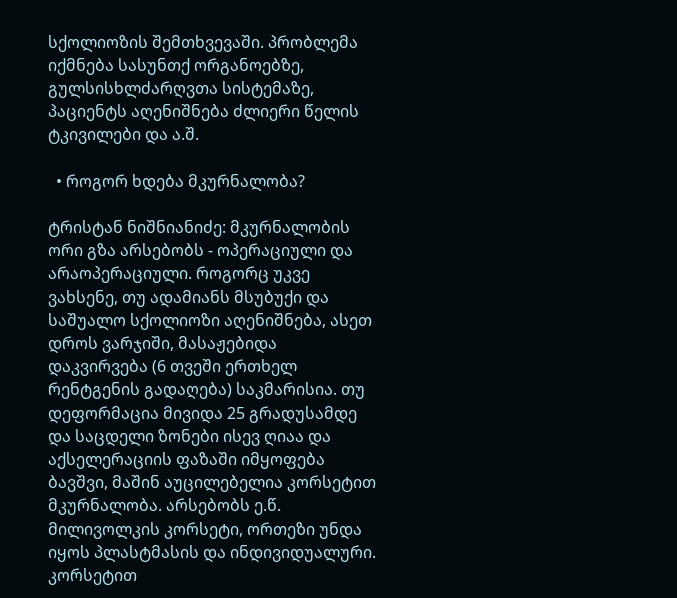სქოლიოზის შემთხვევაში. პრობლემა იქმნება სასუნთქ ორგანოებზე, გულსისხლძარღვთა სისტემაზე, პაციენტს აღენიშნება ძლიერი წელის ტკივილები და ა.შ.

  • როგორ ხდება მკურნალობა?

ტრისტან ნიშნიანიძე: მკურნალობის ორი გზა არსებობს - ოპერაციული და არაოპერაციული. როგორც უკვე ვახსენე, თუ ადამიანს მსუბუქი და საშუალო სქოლიოზი აღენიშნება, ასეთ დროს ვარჯიში, მასაჟებიდა დაკვირვება (6 თვეში ერთხელ რენტგენის გადაღება) საკმარისია. თუ დეფორმაცია მივიდა 25 გრადუსამდე და საცდელი ზონები ისევ ღიაა და აქსელერაციის ფაზაში იმყოფება ბავშვი, მაშინ აუცილებელია კორსეტით მკურნალობა. არსებობს ე.წ. მილივოლკის კორსეტი, ორთეზი უნდა იყოს პლასტმასის და ინდივიდუალური. კორსეტით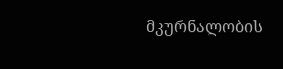მკურნალობის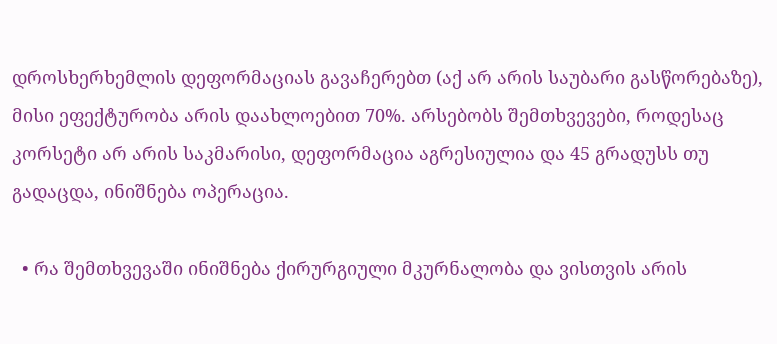დროსხერხემლის დეფორმაციას გავაჩერებთ (აქ არ არის საუბარი გასწორებაზე), მისი ეფექტურობა არის დაახლოებით 70%. არსებობს შემთხვევები, როდესაც კორსეტი არ არის საკმარისი, დეფორმაცია აგრესიულია და 45 გრადუსს თუ გადაცდა, ინიშნება ოპერაცია.

  • რა შემთხვევაში ინიშნება ქირურგიული მკურნალობა და ვისთვის არის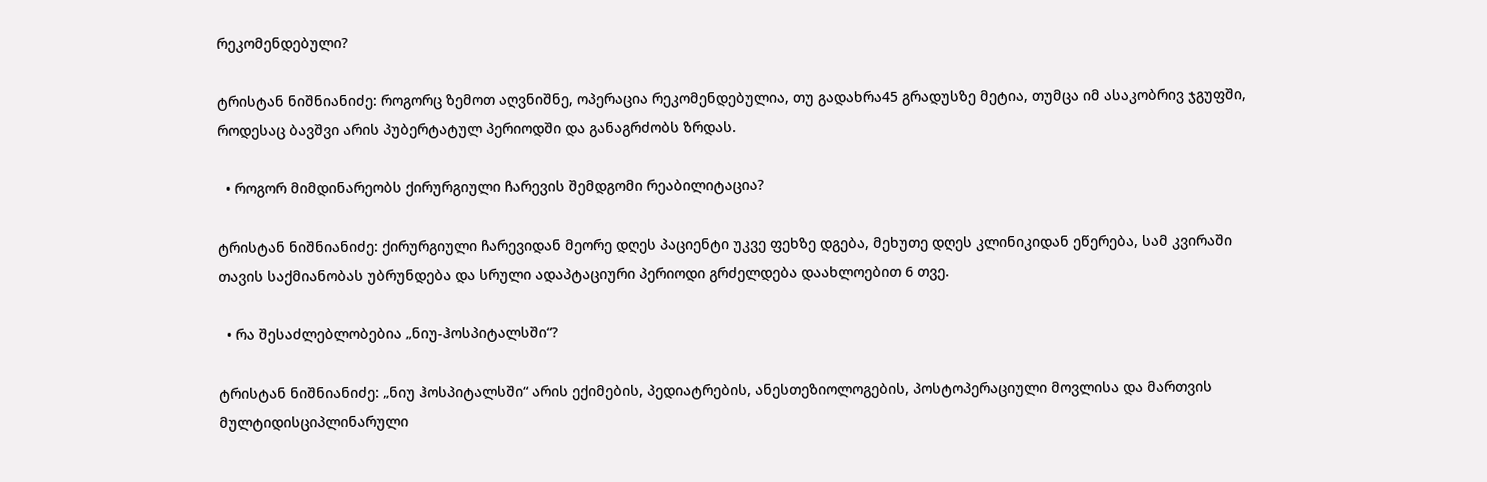რეკომენდებული?

ტრისტან ნიშნიანიძე: როგორც ზემოთ აღვნიშნე, ოპერაცია რეკომენდებულია, თუ გადახრა45 გრადუსზე მეტია, თუმცა იმ ასაკობრივ ჯგუფში, როდესაც ბავშვი არის პუბერტატულ პერიოდში და განაგრძობს ზრდას.

  • როგორ მიმდინარეობს ქირურგიული ჩარევის შემდგომი რეაბილიტაცია?

ტრისტან ნიშნიანიძე: ქირურგიული ჩარევიდან მეორე დღეს პაციენტი უკვე ფეხზე დგება, მეხუთე დღეს კლინიკიდან ეწერება, სამ კვირაში თავის საქმიანობას უბრუნდება და სრული ადაპტაციური პერიოდი გრძელდება დაახლოებით 6 თვე.

  • რა შესაძლებლობებია „ნიუ-ჰოსპიტალსში“?

ტრისტან ნიშნიანიძე: „ნიუ ჰოსპიტალსში“ არის ექიმების, პედიატრების, ანესთეზიოლოგების, პოსტოპერაციული მოვლისა და მართვის მულტიდისციპლინარული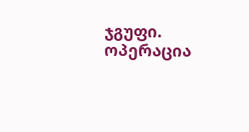ჯგუფი. ოპერაცია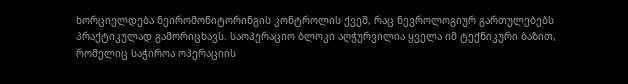ხორციელდება ნეირომონიტორინგის კონტროლის ქვეშ, რაც ნევროლოგიურ გართულებებს პრაქტიკულად გამორიცხავს. საოპერაციო ბლოკი აღჭურვილია ყველა იმ ტექნიკური ბაზით, რომელიც საჭიროა ოპერაციის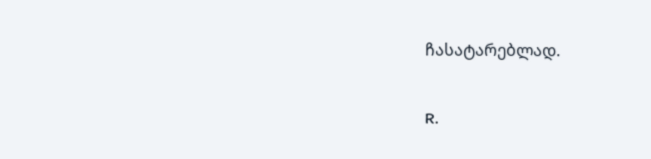ჩასატარებლად.

R.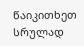წაიკითხეთ სრულად